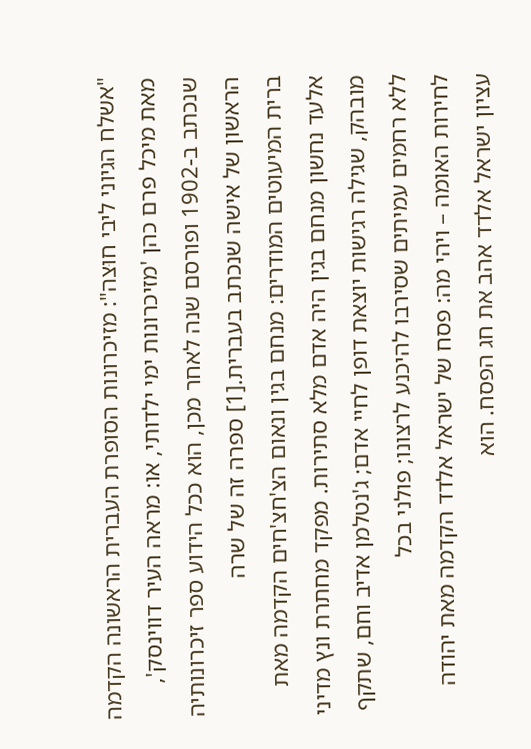"אשלח הגיוני ליבי חוּצה": מזיכרונות הסופרת העברית הראשונה הקדמה מאת מיכל פרם כהן 'מזיכרונות ימי ילדותי, או: מראה העיר דווינסק', שנכתב ב-1902 ופורסם שנה לאחר מכן, הוא ככל הידוע ספר זיכרונותיה הראשון של אישה שנכתב בעברית.[1] ספרה זה של שרה
ברית המיעוטים המודרים: מנחם בגין ונאום הצ'חצ'חים הקדמה מאת אלעד נחשון מנחם בגין היה אדם מלא סתירות. מפקד מחתרת ונץ מדיני מובהק, שגילה רגישות יוצאת דופן לחיי אדם; ג'נטלמן אדיב וחם, שתקף ללא רחמים עמיתים שסירבו להיכנע לרצונו; פולני בכל
לחירות האומה – ויהי מה: פסח של ישראל אלדד הקדמה מאת יהודה עציון ישראל אלדד אהב את חג הפסח. הוא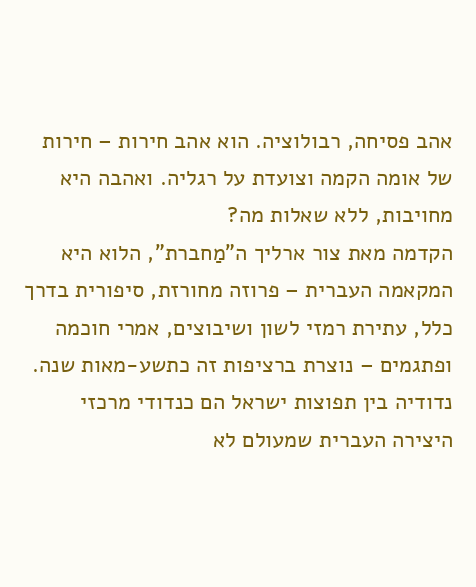אהב פסיחה, רבולוציה. הוא אהב חירות – חירות של אומה הקמה וצועדת על רגליה. ואהבה היא מחויבות, ללא שאלות מה?
הקדמה מאת צור ארליך ה"מַחברת", הלוא היא המקאמה העברית – פרוזה מחורזת, סיפורית בדרך כלל, עתירת רמזי לשון ושיבוצים, אמרי חוכמה ופתגמים – נוצרת ברציפות זה כתשע-מאות שנה. נדודיה בין תפוצות ישראל הם כנדודי מרכזי היצירה העברית שמעולם לא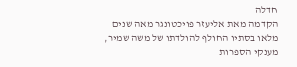חדלה
הקדמה מאת אליעזר פויכטונגר מאה שנים מלאו בסתיו החולף להולדתו של משה שמיר, מענקי הספרות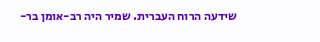שידעה הרוח העברית. שמיר היה רב-אומן בר-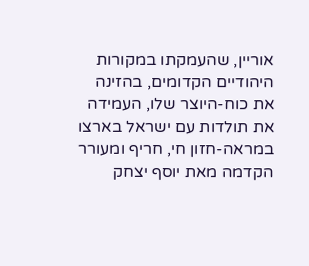אוריין, שהעמקתו במקורות היהודיים הקדומים, בהזינה את כוח-היוצר שלו, העמידה את תולדות עם ישראל בארצו במראה-חזון חי, חריף ומעורר
הקדמה מאת יוסף יצחק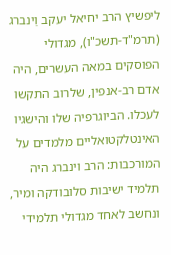ליפשיץ הרב יחיאל יעקב וַינברג (תרמ"ד-תשכ"ו), מגדולי הפוסקים במאה העשרים, היה אדם רב-אנפין, שלרוב התקשו לעכלו. הביוגרפיה שלו והישגיו האינטלקטואליים מלמדים על המורכבות: הרב וינברג היה תלמיד ישיבות סלובודקה ומיר, ונחשב לאחד מגדולי תלמידי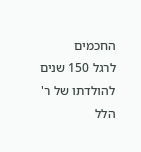החכמים
לרגל 150 שנים להולדתו של ר' הלל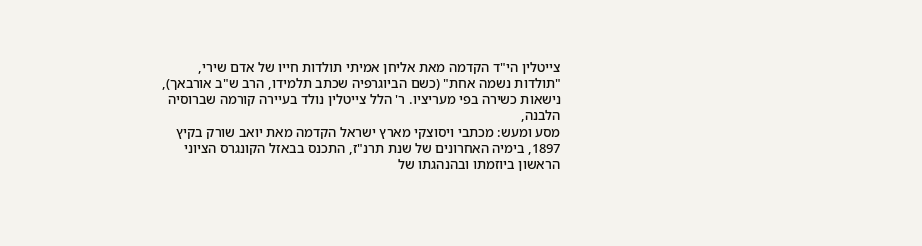צייטלין הי"ד הקדמה מאת אליחן אמיתי תולדות חייו של אדם שירי, "תולדות נשמה אחת" (כשם הביוגרפיה שכתב תלמידו, הרב ש"ב אורבאך), נישאות כשירה בפי מעריציו. ר' הלל צייטלין נולד בעיירה קורמה שברוסיה הלבנה,
מסע ומעש: מכתבי ויסוצקי מארץ ישראל הקדמה מאת יואב שורק בקיץ 1897, בימיה האחרונים של שנת תרנ"ז, התכנס בבאזל הקונגרס הציוני הראשון ביוזמתו ובהנהגתו של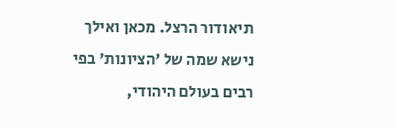תיאודור הרצל. מכאן ואילך נישא שמה של 'הציונות' בפי רבים בעולם היהודי,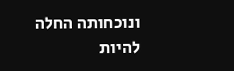ונוכחותה החלה להיות